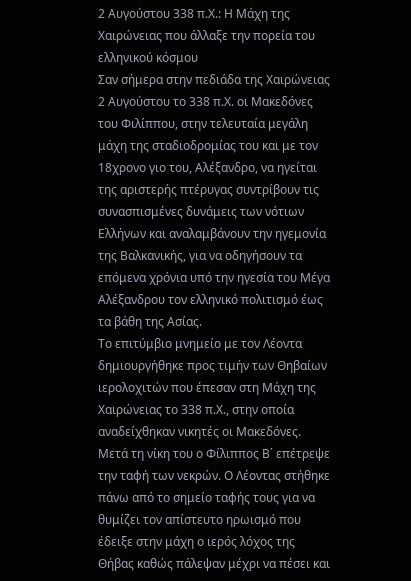2 Αυγούστου 338 π.Χ.: Η Μάχη της Χαιρώνειας που άλλαξε την πορεία του ελληνικού κόσμου
Σαν σήμερα στην πεδιάδα της Χαιρώνειας 2 Αυγούστου το 338 π.Χ. οι Μακεδόνες του Φιλίππου, στην τελευταία μεγάλη μάχη της σταδιοδρομίας του και με τον 18χρονο γιο του, Αλέξανδρο, να ηγείται της αριστερής πτέρυγας συντρίβουν τις συνασπισμένες δυνάμεις των νότιων Ελλήνων και αναλαμβάνουν την ηγεμονία της Βαλκανικής, για να οδηγήσουν τα επόμενα χρόνια υπό την ηγεσία του Μέγα Αλέξανδρου τον ελληνικό πολιτισμό έως τα βάθη της Ασίας.
Το επιτύμβιο μνημείο με τον Λέοντα δημιουργήθηκε προς τιμήν των Θηβαίων ιερολοχιτών που έπεσαν στη Μάχη της Χαιρώνειας το 338 π.Χ., στην οποία αναδείχθηκαν νικητές οι Μακεδόνες. Μετά τη νίκη του ο Φίλιππος Β΄ επέτρεψε την ταφή των νεκρών. Ο Λέοντας στήθηκε πάνω από το σημείο ταφής τους για να θυμίζει τον απίστευτο ηρωισμό που έδειξε στην μάχη ο ιερός λόχος της Θήβας καθώς πάλεψαν μέχρι να πέσει και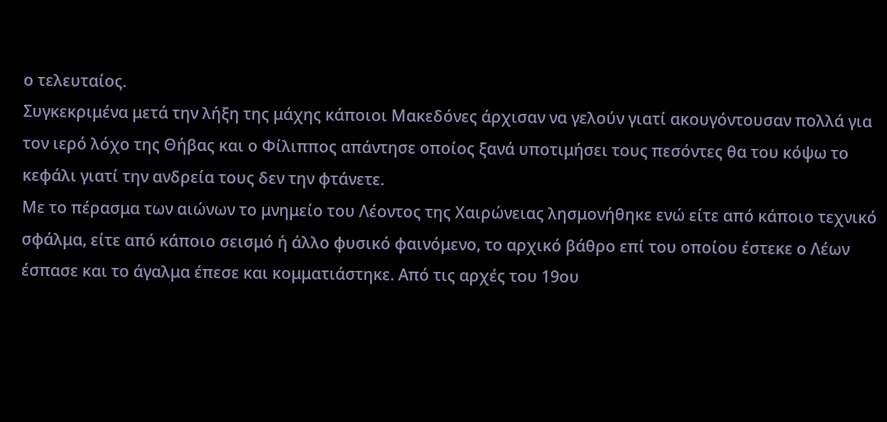ο τελευταίος.
Συγκεκριμένα μετά την λήξη της μάχης κάποιοι Μακεδόνες άρχισαν να γελούν γιατί ακουγόντουσαν πολλά για τον ιερό λόχο της Θήβας και ο Φίλιππος απάντησε οποίος ξανά υποτιμήσει τους πεσόντες θα του κόψω το κεφάλι γιατί την ανδρεία τους δεν την φτάνετε.
Με το πέρασμα των αιώνων το μνημείο του Λέοντος της Χαιρώνειας λησμονήθηκε ενώ είτε από κάποιο τεχνικό σφάλμα, είτε από κάποιο σεισμό ή άλλο φυσικό φαινόμενο, το αρχικό βάθρο επί του οποίου έστεκε ο Λέων έσπασε και το άγαλμα έπεσε και κομματιάστηκε. Από τις αρχές του 19ου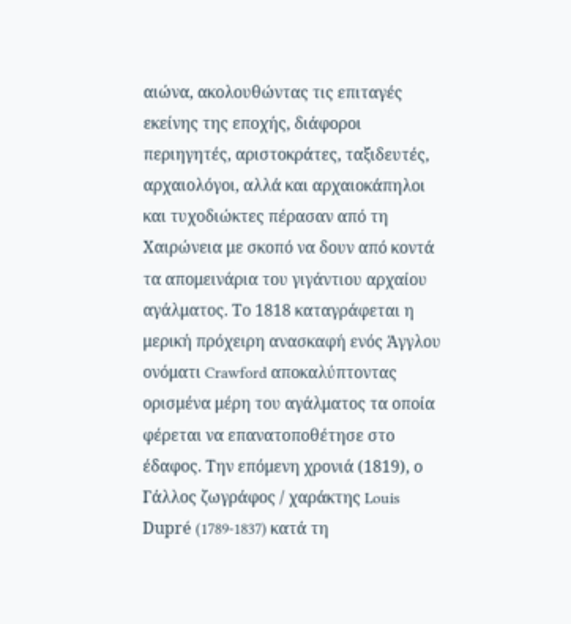αιώνα, ακολουθώντας τις επιταγές εκείνης της εποχής, διάφοροι περιηγητές, αριστοκράτες, ταξιδευτές, αρχαιολόγοι, αλλά και αρχαιοκάπηλοι και τυχοδιώκτες πέρασαν από τη Χαιρώνεια με σκοπό να δουν από κοντά τα απομεινάρια του γιγάντιου αρχαίου αγάλματος. Το 1818 καταγράφεται η μερική πρόχειρη ανασκαφή ενός Άγγλου ονόματι Crawford αποκαλύπτοντας ορισμένα μέρη του αγάλματος τα οποία φέρεται να επανατοποθέτησε στο έδαφος. Την επόμενη χρονιά (1819), ο Γάλλος ζωγράφος / χαράκτης Louis Dupré (1789-1837) κατά τη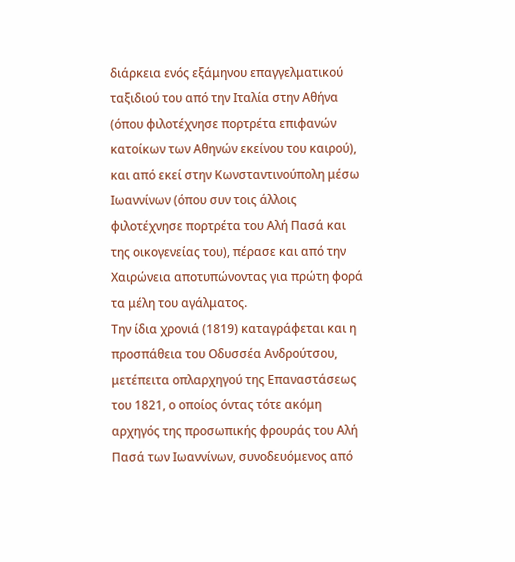διάρκεια ενός εξάμηνου επαγγελματικού ταξιδιού του από την Ιταλία στην Αθήνα (όπου φιλοτέχνησε πορτρέτα επιφανών κατοίκων των Αθηνών εκείνου του καιρού), και από εκεί στην Κωνσταντινούπολη μέσω Ιωαννίνων (όπου συν τοις άλλοις φιλοτέχνησε πορτρέτα του Αλή Πασά και της οικογενείας του), πέρασε και από την Χαιρώνεια αποτυπώνοντας για πρώτη φορά τα μέλη του αγάλματος.
Την ίδια χρονιά (1819) καταγράφεται και η προσπάθεια του Οδυσσέα Ανδρούτσου, μετέπειτα οπλαρχηγού της Επαναστάσεως του 1821, ο οποίος όντας τότε ακόμη αρχηγός της προσωπικής φρουράς του Αλή Πασά των Ιωαννίνων, συνοδευόμενος από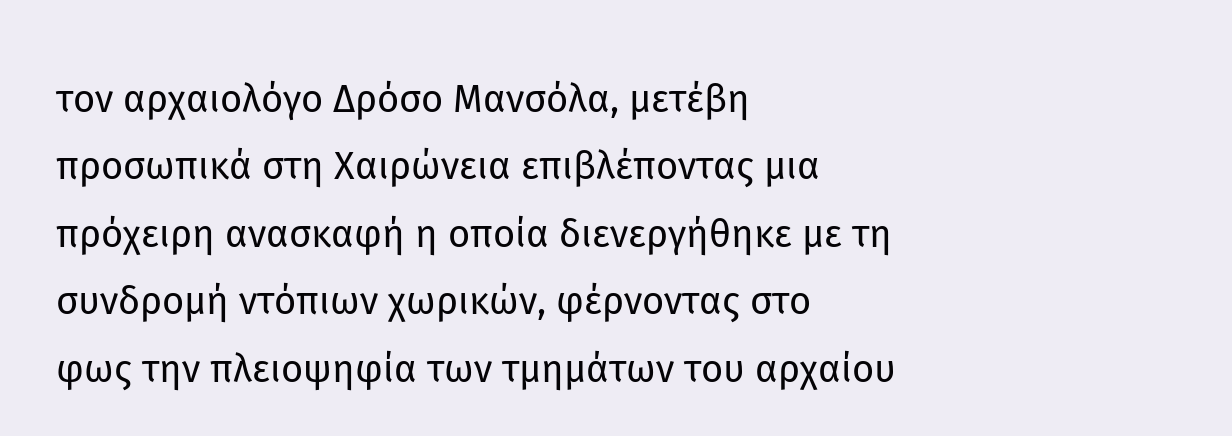τον αρχαιολόγο Δρόσο Μανσόλα, μετέβη προσωπικά στη Χαιρώνεια επιβλέποντας μια πρόχειρη ανασκαφή η οποία διενεργήθηκε με τη συνδρομή ντόπιων χωρικών, φέρνοντας στο φως την πλειοψηφία των τμημάτων του αρχαίου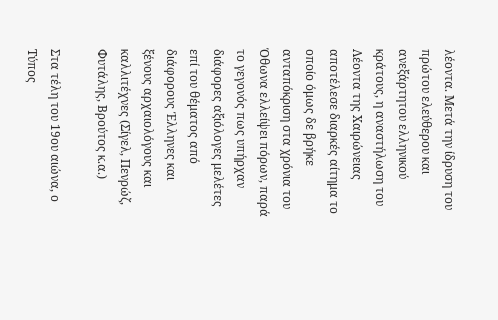λέοντα. Μετά την ίδρυση του πρώτου ελεύθερου και ανεξάρτητου ελληνικού κράτους, η αναστήλωση του Λέοντα της Χαιρώνειας αποτέλεσε διαρκές αίτημα το οποίο όμως δε βρήκε ανταπόκριση στα χρόνια του Όθωνα ελλείψει πόρων, παρά το γεγονός πως υπήρχαν διάφορες αξιόλογες μελέτες επί του θέματος από διάφορους Έλληνες και ξένους αρχαιολόγους και καλλιτέχνες (Σίγελ, Πενρώζ, Φυτάλης, Βρούτος κ.α.)

Στα τέλη του 19ου αιώνα, ο Τύπος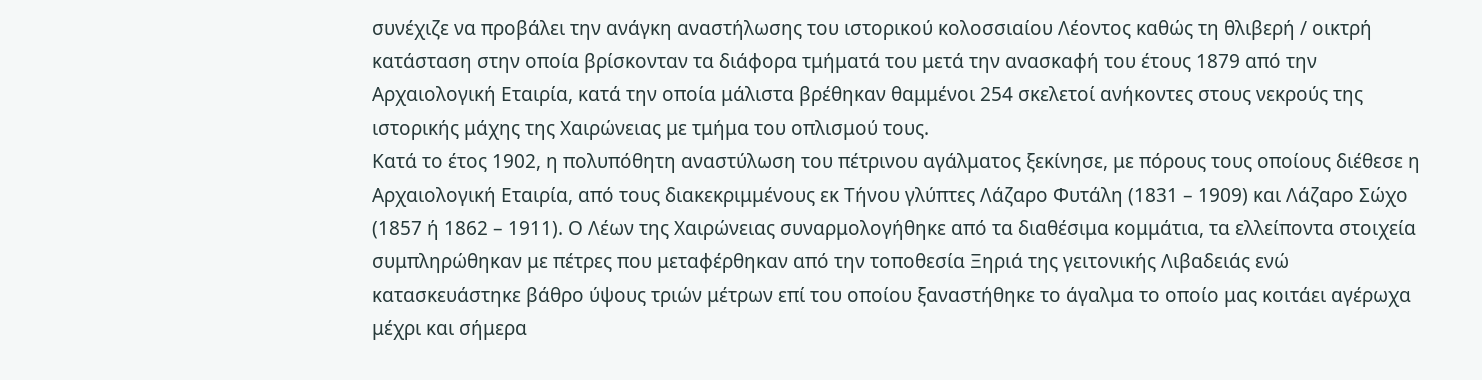συνέχιζε να προβάλει την ανάγκη αναστήλωσης του ιστορικού κολοσσιαίου Λέοντος καθώς τη θλιβερή / οικτρή κατάσταση στην οποία βρίσκονταν τα διάφορα τμήματά του μετά την ανασκαφή του έτους 1879 από την Αρχαιολογική Εταιρία, κατά την οποία μάλιστα βρέθηκαν θαμμένοι 254 σκελετοί ανήκοντες στους νεκρούς της ιστορικής μάχης της Χαιρώνειας με τμήμα του οπλισμού τους.
Κατά το έτος 1902, η πολυπόθητη αναστύλωση του πέτρινου αγάλματος ξεκίνησε, με πόρους τους οποίους διέθεσε η Αρχαιολογική Εταιρία, από τους διακεκριμμένους εκ Τήνου γλύπτες Λάζαρο Φυτάλη (1831 – 1909) και Λάζαρο Σώχο (1857 ή 1862 – 1911). Ο Λέων της Χαιρώνειας συναρμολογήθηκε από τα διαθέσιμα κομμάτια, τα ελλείποντα στοιχεία συμπληρώθηκαν με πέτρες που μεταφέρθηκαν από την τοποθεσία Ξηριά της γειτονικής Λιβαδειάς ενώ κατασκευάστηκε βάθρο ύψους τριών μέτρων επί του οποίου ξαναστήθηκε το άγαλμα το οποίο μας κοιτάει αγέρωχα μέχρι και σήμερα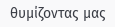θυμίζοντας μας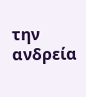την ανδρεία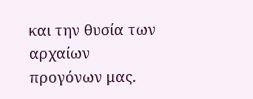και την θυσία των αρχαίων προγόνων μας.